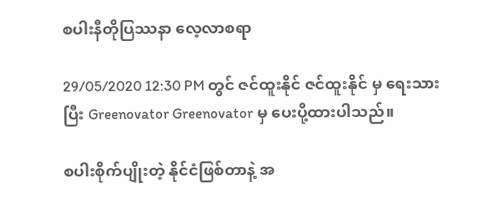စပါးနီတိုပြဿနာ လေ့လာစရာ

29/05/2020 12:30 PM တွင် ဇင်ထူးနိုင် ဇင်ထူးနိုင် မှ ရေးသား ပြီး Greenovator Greenovator မှ ပေးပို့ထားပါသည်။

စပါးစိုက်ပျိုးတဲ့ နိုင်ငံဖြစ်တာနဲ့ အ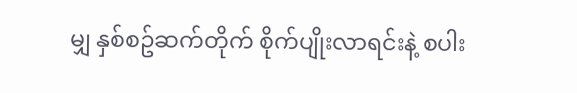မျှ နှစ်စဥ်ဆက်တိုက် စိုက်ပျိုးလာရင်းနဲ့ စပါး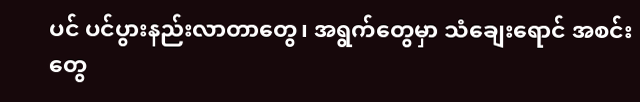ပင် ပင်ပွားနည်းလာတာတွေ၊ အရွက်တွေမှာ သံချေးရောင် အစင်းတွေ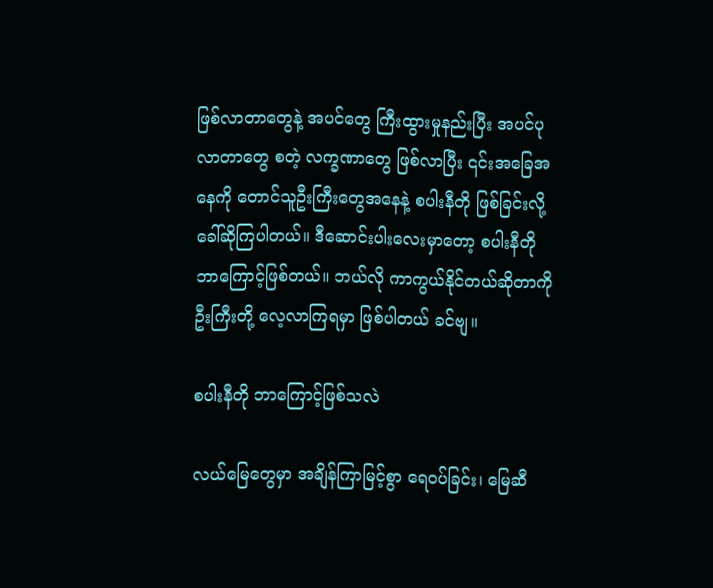ဖြစ်လာတာတွေနဲ့ အပင်တွေ ကြီးထွားမှုနည်းပြီး အပင်ပုလာတာတွေ စတဲ့ လက္ခဏာတွေ ဖြစ်လာပြီး ၎င်းအခြေအနေကို တောင်သူဦးကြီးတွေအနေနဲ့ စပါးနီတို ဖြစ်ခြင်းလို့ ခေါ်ဆိုကြပါတယ်။ ဒီဆောင်းပါးလေးမှာတော့ စပါးနီတို ဘာကြောင့်ဖြစ်တယ်။ ဘယ်လို ကာကွယ်နိုင်တယ်ဆိုတာကို ဦးကြီးတို့ လေ့လာကြရမှာ ဖြစ်ပါတယ် ခင်ဗျ။

စပါးနီတို ဘာကြောင့်ဖြစ်သလဲ

လယ်မြေတွေမှာ အချိန်ကြာမြင့်စွာ ရေဝပ်ခြင်း၊ မြေဆီ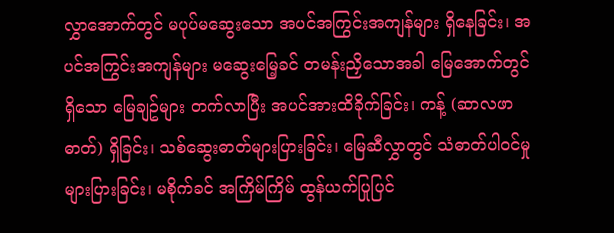လွှာအောက်တွင် မပုပ်မဆွေးသော အပင်အကြွင်းအကျန်များ ရှိနေခြင်း၊ အပင်အကြွင်းအကျန်များ မဆွေးမြေ့ခင် တမန်းညှိသောအခါ မြေအောက်တွင် ရှိသော မြေချဥ်များ တက်လာပြီး အပင်အားထိခိုက်ခြင်း၊ ကန့် (ဆာလဖာဓာတ်) ရှိခြင်း၊ သစ်ဆွေးဓာတ်များပြားခြင်း၊ မြေဆီလွှာတွင် သံဓာတ်ပါဝင်မှု များပြားခြင်း၊ မစိုက်ခင် အကြိမ်ကြိမ် ထွန်ယက်ပြုပြင်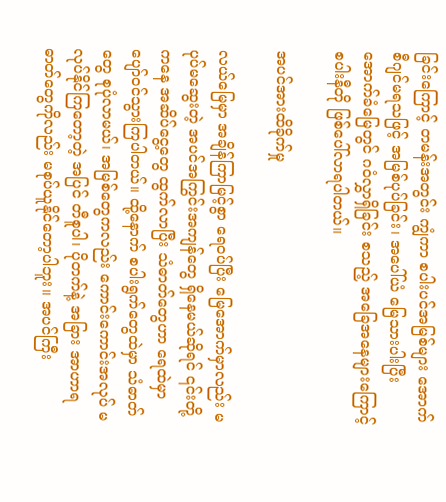ခြင်းကြောင့် တမန်းအတွင်း ကျွံကာ စပါးပင်အမြစ်များ အောက်စီဂျင်မရသဖြင့် အမြစ်ပုပ်ခြင်း၊ အပေါ်ယံ မြေသားပါးပြီး အောက်ခံမြေတွင် ဂဝံလွှာရှိခြင်း စသည့် အခြေအနေများကြောင့် စပါးနီတို ဖြစ်ပေါ်လာရပါတယ်။

အပင်အားထိခိုက်မှု

လယ်မြေမှာ အချိန်ကြာမြင့်စွာ ရေဝပ်ပြီး မြေအောက်မှာလည်း မပုပ်မဆွေးတဲ့ အပင်အကြွင်းအကျန်တွေ ရှိနေမယ်ဆိုရင် ၎င်းတို့ကနေ အဆိပ်ငွေ့တွေ ထွက်လာပြီး သံဓာတ်တွေဟာ ရေထဲမှာ ပျော်ဝင်သွားကြပါတယ်။ ထို့နောက် စပါးရွက်တွေထဲမှာ သံဓာတ်တွေ စုပုံလာမယ်၊ အမြစ်တွေကလည်း ကောင်းကောင်းအလုပ် မလုပ်နိုင်ကြတော့တဲ့ အပြင် တီစူပါ၊ ပိုတက်နဲ့ အခြား အာဟာရဓာတ်တွေကိုလည်း မစုပ်ယူနိုင်တော့ပါဘူး။ အပင်ကြီး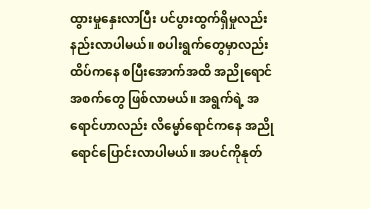ထွားမှုနှေးလာပြီး ပင်ပွားထွက်ရှိမှုလည်း နည်းလာပါမယ်။ စပါးရွက်တွေမှာလည်း ထိပ်ကနေ စပြီးအောက်အထိ အညိုရောင် အစက်တွေ ဖြစ်လာမယ်။ အရွက်ရဲ့ အရောင်ဟာလည်း လိမ္မော်ရောင်ကနေ အညိုရောင်ပြောင်းလာပါမယ်။ အပင်ကိုနုတ်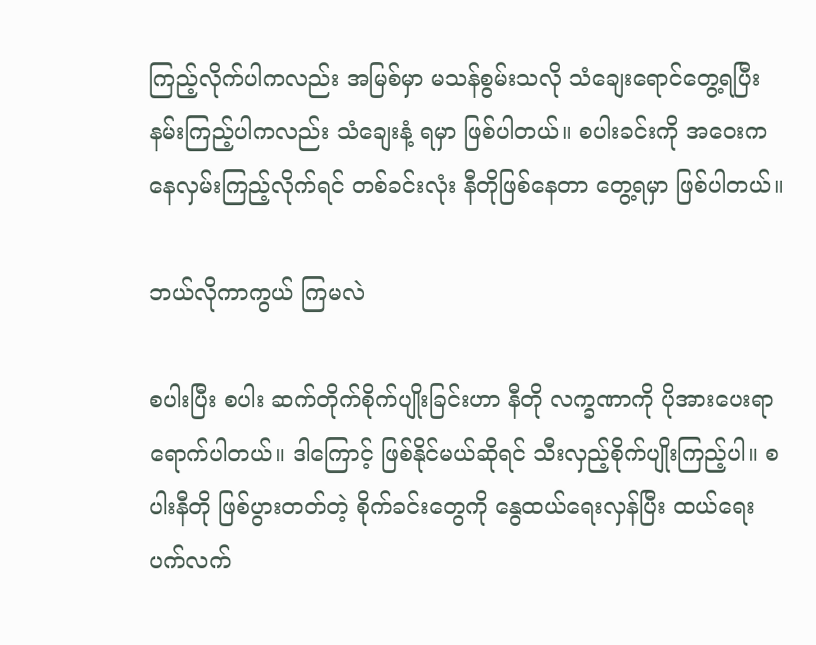ကြည့်လိုက်ပါကလည်း အမြစ်မှာ မသန်စွမ်းသလို သံချေးရောင်တွေ့ရပြီး နမ်းကြည့်ပါကလည်း သံချေးနံ့ ရမှာ ဖြစ်ပါတယ်။ စပါးခင်းကို အဝေးကနေလှမ်းကြည့်လိုက်ရင် တစ်ခင်းလုံး နီတိုဖြစ်နေတာ တွေ့ရမှာ ဖြစ်ပါတယ်။

ဘယ်လိုကာကွယ် ကြမလဲ

စပါးပြီး စပါး ဆက်တိုက်စိုက်ပျိုးခြင်းဟာ နီတို လက္ခဏာကို ပိုအားပေးရာ ရောက်ပါတယ်။ ဒါကြောင့် ဖြစ်နိုင်မယ်ဆိုရင် သီးလှည့်စိုက်ပျိုးကြည့်ပါ။ စပါးနီတို ဖြစ်ပွားတတ်တဲ့ စိုက်ခင်းတွေကို နွေထယ်ရေးလှန်ပြီး ထယ်ရေးပက်လက်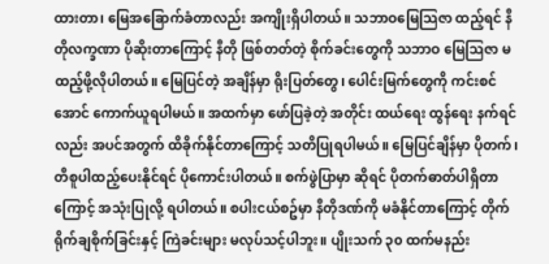ထားတာ၊ မြေအခြောက်ခံတာလည်း အကျိုးရှိပါတယ်။ သဘာဝမြေသြဇာ ထည့်ရင် နီတိုလက္ခဏာ ပိုဆိုးတာကြောင့် နီတို ဖြစ်တတ်တဲ့ စိုက်ခင်းတွေကို သဘာဝ မြေသြဇာ မထည့်ဖို့လိုပါတယ်။ မြေပြင်တဲ့ အချိန်မှာ ရိုးပြတ်တွေ၊ ပေါင်းမြက်တွေကို ကင်းစင်အောင် ကောက်ယူရပါမယ်။ အထက်မှာ ဖော်ပြခဲ့တဲ့ အတိုင်း ထယ်ရေး ထွန်ရေး နက်ရင်လည်း အပင်အတွက် ထိခိုက်နိုင်တာကြောင့် သတိပြုရပါမယ်။ မြေပြင်ချိန်မှာ ပိုတက်၊ တီစူပါထည့်ပေးနိုင်ရင် ပိုကောင်းပါတယ်။ စက်ဖွဲပြာမှာ ဆိုရင် ပိုတက်ဓာတ်ပါရှိတာကြောင့် အသုံးပြုလို့ ရပါတယ်။ စပါးငယ်စဥ်မှာ နီတိုဒဏ်ကို မခံနိုင်တာကြောင့် တိုက်ရိုက်ချစိုက်ခြင်းနှင့် ကြဲခင်းများ မလုပ်သင့်ပါဘူး။ ပျိုးသက် ၃၀ ထက်မနည်း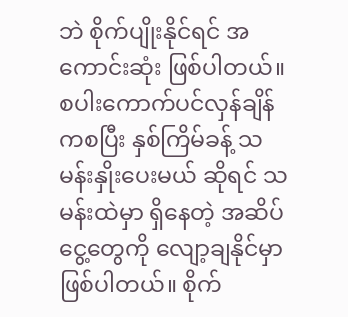ဘဲ စိုက်ပျိုးနိုင်ရင် အကောင်းဆုံး ဖြစ်ပါတယ်။ စပါးကောက်ပင်လှန်ချိန်ကစပြီး နှစ်ကြိမ်ခန့် သမန်းနှိုးပေးမယ် ဆိုရင် သမန်းထဲမှာ ရှိနေတဲ့ အဆိပ်ငွေ့တွေကို လျော့ချနိုင်မှာ ဖြစ်ပါတယ်။ စိုက်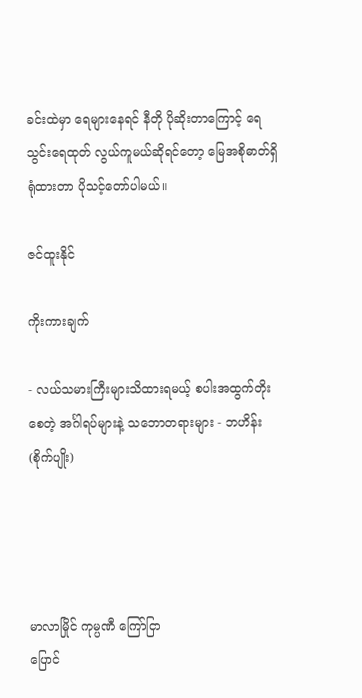ခင်းထဲမှာ ရေများနေရင် နီတို ပိုဆိုးတာကြောင့် ရေသွင်းရေထုတ် လွယ်ကူမယ်ဆိုရင်တော့ မြေအစိုဓာတ်ရှိရုံထားတာ ပိုသင့်တော်ပါမယ်။

ဇင်ထူးနိုင်

ကိုးကားချက်

- လယ်သမားကြီးများသိထားရမယ့် စပါးအထွက်တိုးစေတဲ့ အင်္ဂါရပ်များနဲ့ သဘောတရားများ - ဘဟိန်း (စိုက်ပျိုး)




မာလာမြိုင် ကုမ္ပဏီ ကြော်ငြာ
ပြောင်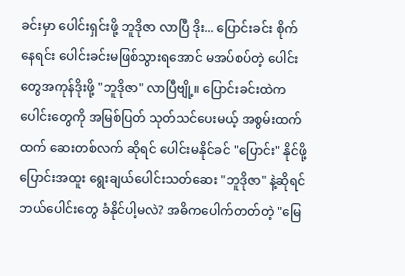ခင်းမှာ ပေါင်းရှင်းဖို့ ဘူဒိုဇာ လာပြီ ဒိုး... ပြောင်းခင်း စိုက်နေရင်း ပေါင်းခင်းမဖြစ်သွားရအောင် မအပ်စပ်တဲ့ ပေါင်းတွေအကုန်ဒိုးဖို့ "ဘူဒိုဇာ" လာပြီဗျို့။ ပြောင်းခင်းထဲက ပေါင်းတွေကို အမြစ်ပြတ် သုတ်သင်ပေးမယ့် အစွမ်းထက်ထက် ဆေးတစ်လက် ဆိုရင် ပေါင်းမနိုင်ခင် "ပြောင်း" နိုင်ဖို့ ပြောင်းအထူး ရွေးချယ်ပေါင်းသတ်ဆေး "ဘူဒိုဇာ" နဲ့ဆိုရင် ဘယ်ပေါင်းတွေ ခံနိုင်ပါ့မလဲ? အဓိကပေါက်တတ်တဲ့ "မြေ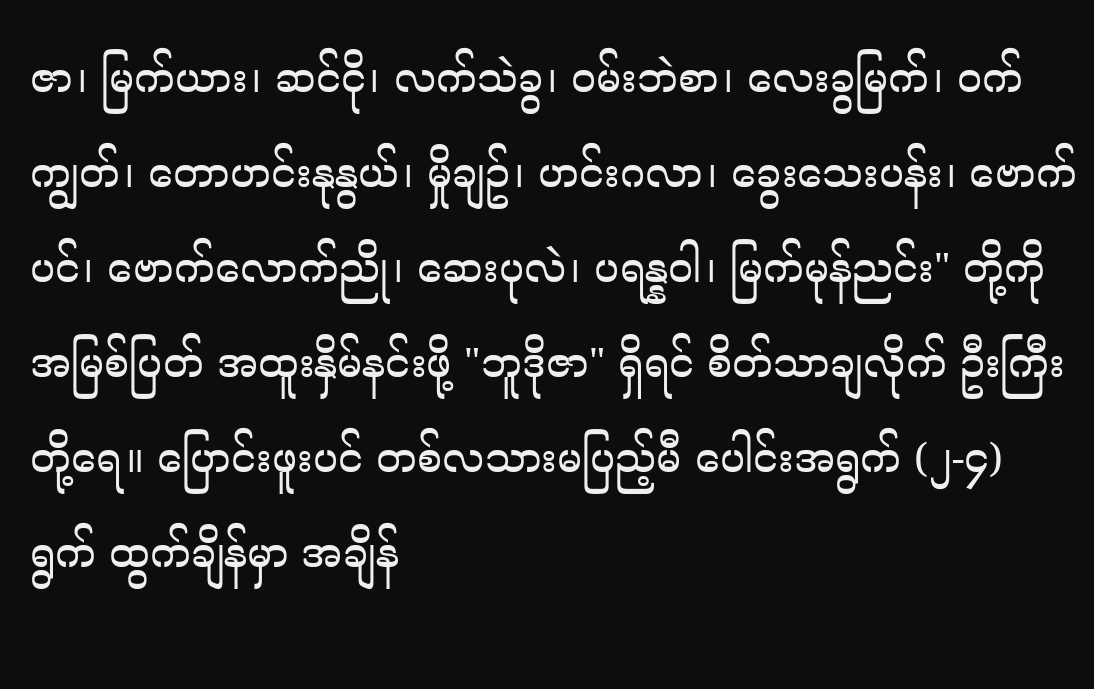ဇာ၊ မြက်ယား၊ ဆင်ငို၊ လက်သဲခွ၊ ဝမ်းဘဲစာ၊ လေးခွမြက်၊ ဝက်ကျွတ်၊ တောဟင်းနုနွယ်၊ မှိုချဥ်၊ ဟင်းဂလာ၊ ခွေးသေးပန်း၊ ဗောက်ပင်၊ ဗောက်လောက်ညို၊ ဆေးပုလဲ၊ ပရန္နဝါ၊ မြက်မုန်ညင်း" တို့ကို အမြစ်ပြတ် အထူးနှိမ်နင်းဖို့ "ဘူဒိုဇာ" ရှိရင် စိတ်သာချလိုက် ဦးကြီးတို့ရေ။ ပြောင်းဖူးပင် တစ်လသားမပြည့်မီ ပေါင်းအရွက် (၂-၄) ရွက် ထွက်ချိန်မှာ အချိန်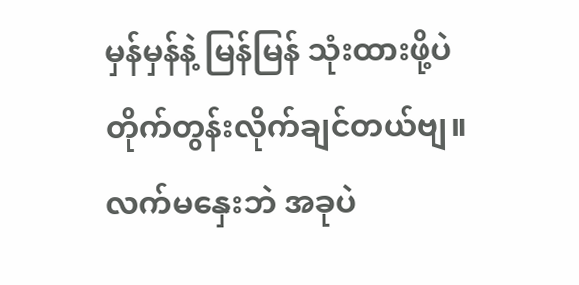မှန်မှန်နဲ့ မြန်မြန် သုံးထားဖို့ပဲ တိုက်တွန်းလိုက်ချင်တယ်ဗျ။ လက်မနှေးဘဲ အခုပဲ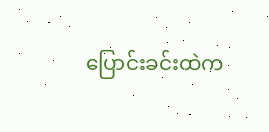ပြောင်းခင်းထဲက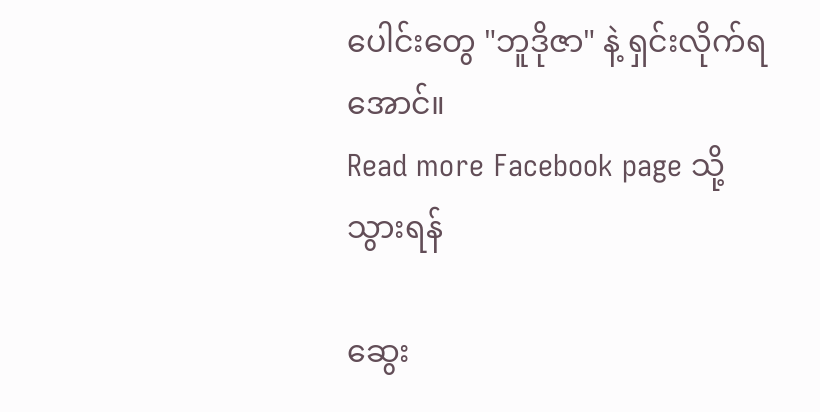ပေါင်းတွေ "ဘူဒိုဇာ" နဲ့ ရှင်းလိုက်ရအောင်။
Read more Facebook page သို့သွားရန်

ဆွေး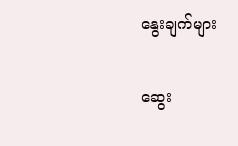နွေးချက်များ

ဆွေး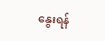နွေးရန်